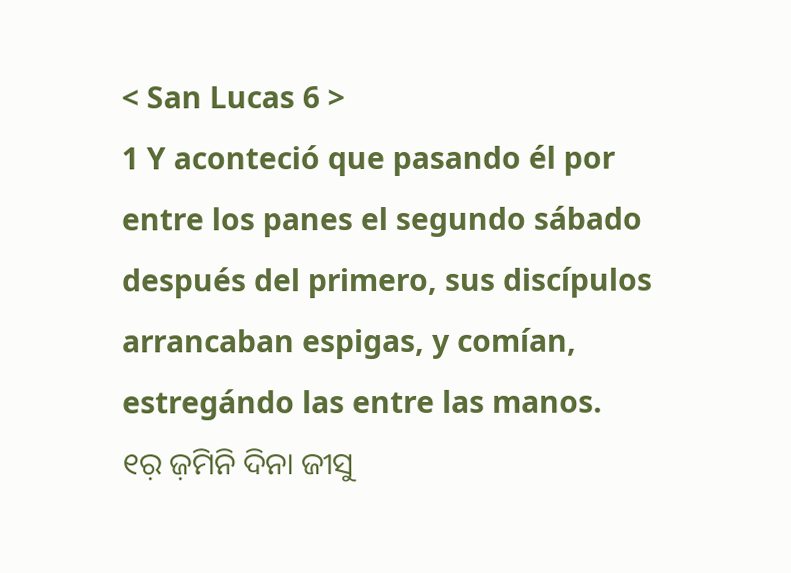< San Lucas 6 >
1 Y aconteció que pasando él por entre los panes el segundo sábado después del primero, sus discípulos arrancaban espigas, y comían, estregándo las entre las manos.
୧ର଼ ଜ଼ମିନି ଦିନା ଜୀସୁ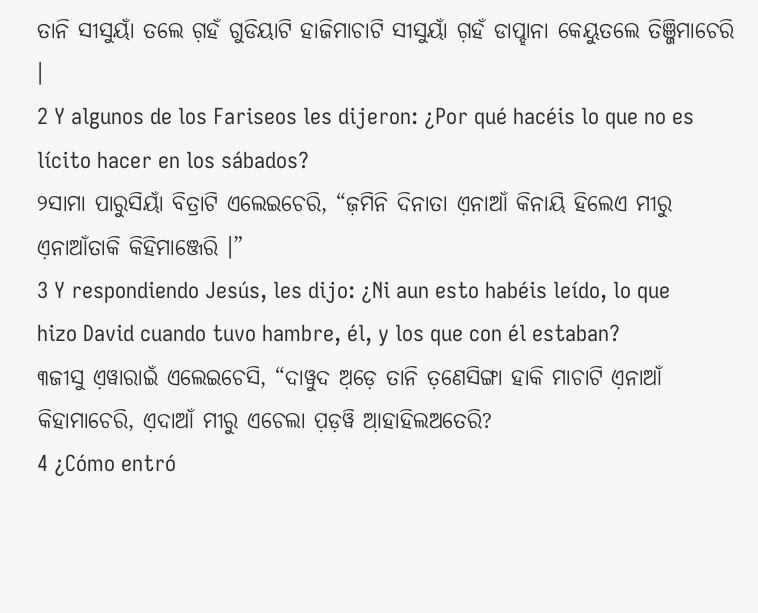ତାନି ସୀସୁୟାଁ ତଲେ ଗ଼ହଁ ଗୁଡିୟାଟି ହାଜିମାଚାଟି ସୀସୁୟାଁ ଗ଼ହଁ ଡାପ୍ହାନା କେୟୁତଲେ ତିଞ୍ଜିମାଚେରି ।
2 Y algunos de los Fariseos les dijeron: ¿Por qué hacéis lo que no es lícito hacer en los sábados?
୨ସାମା ପାରୁସିୟାଁ ବିତ୍ରାଟି ଏଲେଇଚେରି, “ଜ଼ମିନି ଦିନାତା ଏ଼ନାଆଁ କିନାୟି ହିଲେଏ ମୀରୁ ଏ଼ନାଆଁତାକି କିହିମାଞ୍ଜେରି ।”
3 Y respondiendo Jesús, les dijo: ¿Ni aun esto habéis leído, lo que hizo David cuando tuvo hambre, él, y los que con él estaban?
୩ଜୀସୁ ଏ଼ୱାରାଇଁ ଏଲେଇଚେସି, “ଦାୱୁଦ ଅ଼ଡ଼େ ତାନି ତ଼ଣେସିଙ୍ଗା ହାକି ମାଚାଟି ଏ଼ନାଆଁ କିହାମାଚେରି, ଏ଼ଦାଆଁ ମୀରୁ ଏଚେଲା ପ଼ଡ଼ୱି ଆ଼ହାହିଲଅତେରି?
4 ¿Cómo entró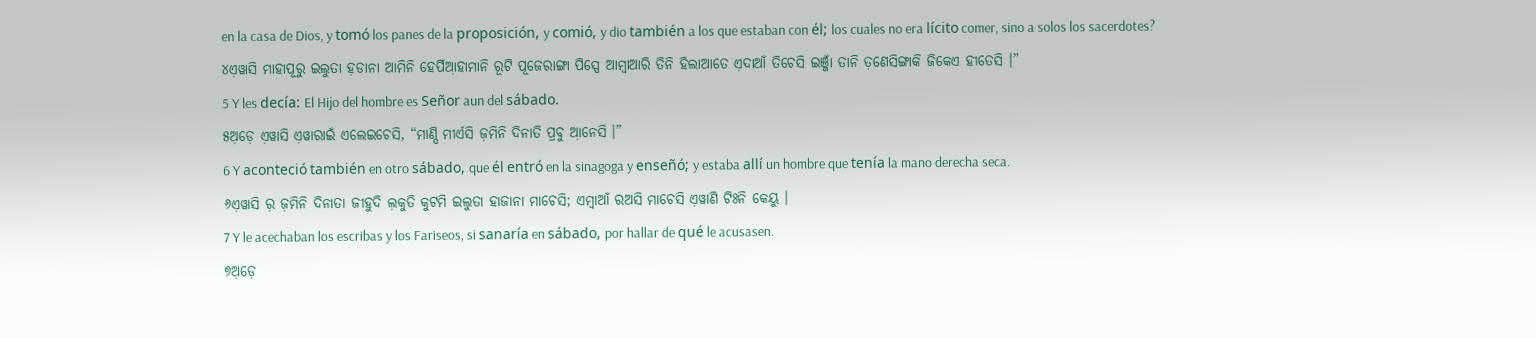en la casa de Dios, y tomó los panes de la proposición, y comió, y dio también a los que estaban con él; los cuales no era lícito comer, sino a solos los sacerdotes?
୪ଏ଼ୱାସି ମାହାପୂରୁ ଇଲୁତା ହ଼ଡାନା ଆମିନି ହେର୍ପିଆ଼ହାମାନି ରୂଟି ପୂଜେରାଙ୍ଗା ପିସ୍ପେ ଆମ୍ବାଆରି ତିନି ହିଲାଆତେ ଏ଼ଦାଆଁ ତିଚେସି ଇଞ୍ଜାଁ ତାନି ତ଼ଣେସିଙ୍ଗାକି ଜିକେଏ ହୀତେସି ।”
5 Y les decía: El Hijo del hombre es Señor aun del sábado.
୫ଅ଼ଡ଼େ ଏ଼ୱାସି ଏ଼ୱାରାଇଁ ଏଲେଇଚେସି, “ମାଣ୍ସି ମୀର୍ଏସି ଜ଼ମିନି ଦିନାତି ପ୍ରବୁ ଆ଼ନେସି ।”
6 Y aconteció también en otro sábado, que él entró en la sinagoga y enseñó; y estaba allí un hombre que tenía la mano derecha seca.
୬ଏ଼ୱାସି ର଼ ଜ଼ମିନି ଦିନାତା ଜୀହୁଦି ଲ଼କୁତି କୁଟମି ଇଲୁତା ହାଜାନା ମାଚେସି; ଏମ୍ବାଆଁ ରଅସି ମାଚେସି ଏ଼ୱାଣି ଟିଃନି କେୟୁ ।
7 Y le acechaban los escribas y los Fariseos, si sanaría en sábado, por hallar de qué le acusasen.
୭ଅ଼ଡ଼େ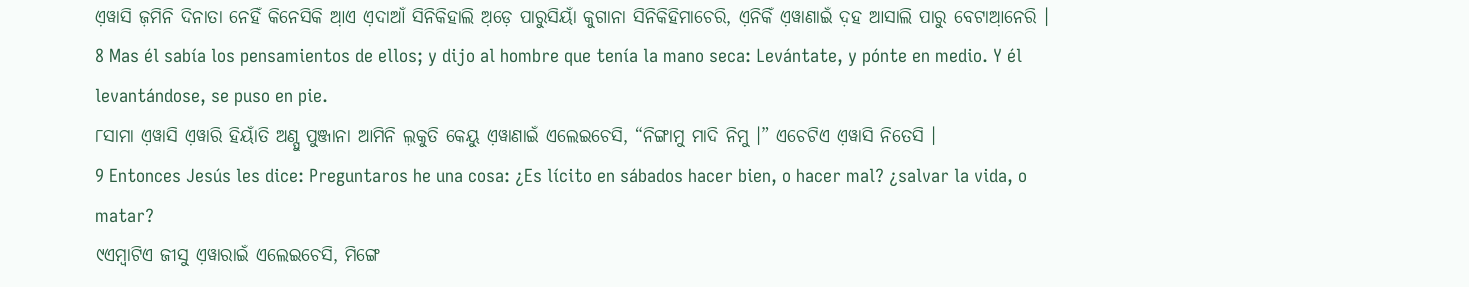ଏ଼ୱାସି ଜ଼ମିନି ଦିନାତା ନେହିଁ କିନେସିକି ଆ଼ଏ ଏ଼ଦାଆଁ ସିନିକିହାଲି ଅ଼ଡ଼େ ପାରୁସିୟାଁ କୁଗାନା ସିନିକିହିମାଚେରି, ଏ଼ନିକିଁ ଏ଼ୱାଣାଇଁ ଦ଼ହ ଆସାଲି ପାରୁ ବେଟାଆ଼ନେରି ।
8 Mas él sabía los pensamientos de ellos; y dijo al hombre que tenía la mano seca: Levántate, y pónte en medio. Y él levantándose, se puso en pie.
୮ସାମା ଏ଼ୱାସି ଏ଼ୱାରି ହିୟାଁତି ଅଣ୍ପୁ ପୁଞ୍ଜାନା ଆମିନି ଲ଼କୁତି କେୟୁ ଏ଼ୱାଣାଇଁ ଏଲେଇଚେସି, “ନିଙ୍ଗାମୁ ମାଦି ନିମୁ ।” ଏଚେଟିଏ ଏ଼ୱାସି ନିତେସି ।
9 Entonces Jesús les dice: Preguntaros he una cosa: ¿Es lícito en sábados hacer bien, o hacer mal? ¿salvar la vida, o matar?
୯ଏମ୍ବାଟିଏ ଜୀସୁ ଏ଼ୱାରାଇଁ ଏଲେଇଚେସି, ମିଙ୍ଗେ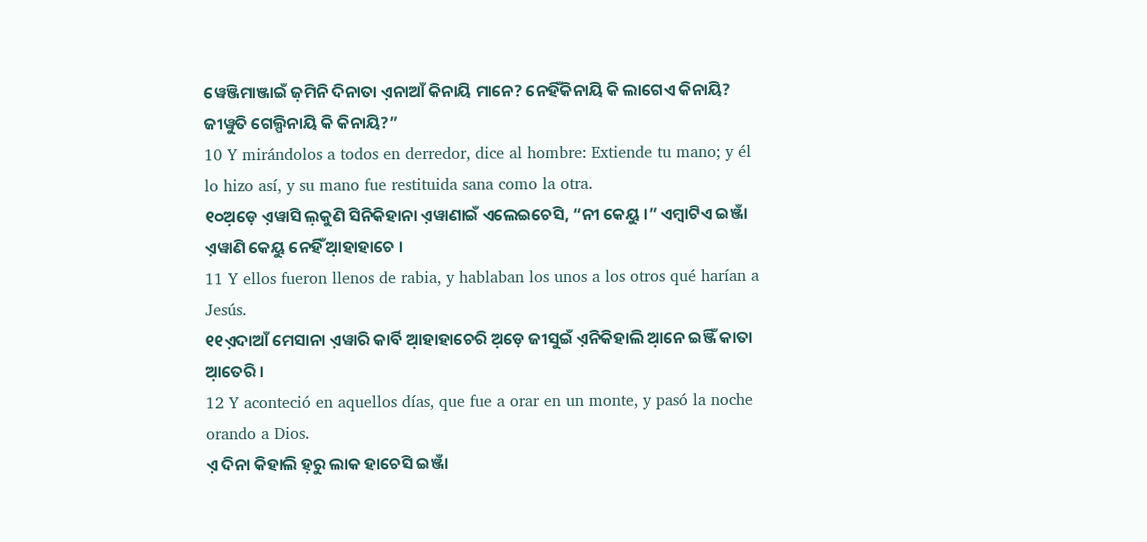ୱେଞ୍ଜିମାଞ୍ଜାଇଁ ଜ଼ମିନି ଦିନାତା ଏ଼ନାଆଁ କିନାୟି ମାନେ? ନେହିଁକିନାୟି କି ଲାଗେଏ କିନାୟି? ଜୀୱୁତି ଗେଲ୍ପିନାୟି କି କିନାୟି?”
10 Y mirándolos a todos en derredor, dice al hombre: Extiende tu mano; y él lo hizo así, y su mano fue restituida sana como la otra.
୧୦ଅ଼ଡ଼େ ଏ଼ୱାସି ଲ଼କୁଣି ସିନିକିହାନା ଏ଼ୱାଣାଇଁ ଏଲେଇଚେସି, “ନୀ କେୟୁ ।” ଏମ୍ବାଟିଏ ଇଞ୍ଜାଁ ଏ଼ୱାଣି କେୟୁ ନେହିଁ ଆ଼ହାହାଚେ ।
11 Y ellos fueron llenos de rabia, y hablaban los unos a los otros qué harían a Jesús.
୧୧ଏ଼ଦାଆଁ ମେସାନା ଏ଼ୱାରି କାର୍ବି ଆ଼ହାହାଚେରି ଅ଼ଡ଼େ ଜୀସୁଇଁ ଏ଼ନିକିହାଲି ଆ଼ନେ ଇଞ୍ଜିଁ କାତା ଆ଼ତେରି ।
12 Y aconteció en aquellos días, que fue a orar en un monte, y pasó la noche orando a Dios.
ଏ଼ ଦିନା କିହାଲି ହ଼ରୁ ଲାକ ହାଚେସି ଇଞ୍ଜାଁ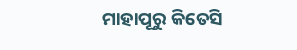ମାହାପୂରୁ କିତେସି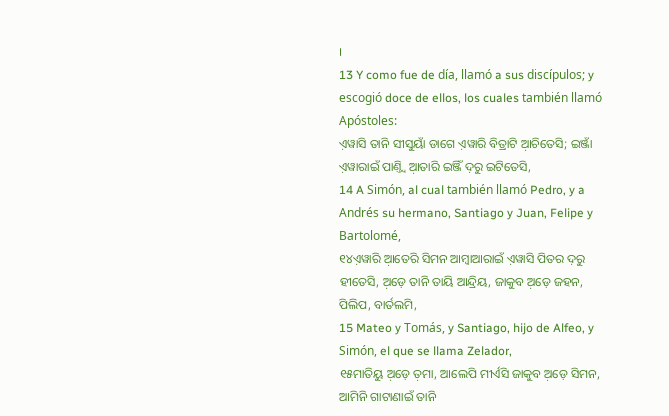।
13 Y como fue de día, llamó a sus discípulos; y escogió doce de ellos, los cuales también llamó Apóstoles:
ଏ଼ୱାସି ତାନି ସୀସୁୟାଁ ଡାଗେ ଏ଼ୱାରି ବିତ୍ରାଟି ଆ଼ଚିତେସି; ଇଞ୍ଜାଁ ଏ଼ୱାରାଇଁ ପାଣ୍ତ୍ୱି ଆ଼ତାରି ଇଞ୍ଜିଁ ଦ଼ରୁ ଇଟିତେସି,
14 A Simón, al cual también llamó Pedro, y a Andrés su hermano, Santiago y Juan, Felipe y Bartolomé,
୧୪ଏ଼ୱାରି ଆ଼ତେରି ସିମନ ଆମ୍ବାଆରାଇଁ ଏ଼ୱାସି ପିତର ଦ଼ରୁ ହୀତେସି, ଅ଼ଡ଼େ ତାନି ତାୟି ଆନ୍ଦ୍ରିୟ, ଜାକୁବ ଅ଼ଡ଼େ ଜହନ, ପିଲିପ, ବାର୍ତଲମି,
15 Mateo y Tomás, y Santiago, hijo de Alfeo, y Simón, el que se llama Zelador,
୧୫ମାତିୟୁ ଅ଼ଡ଼େ ତ଼ମା, ଆଲେପି ମୀର୍ଏସି ଜାକୁବ ଅ଼ଡ଼େ ସିମନ, ଆମିନି ଗାଟାଣାଇଁ ତାନି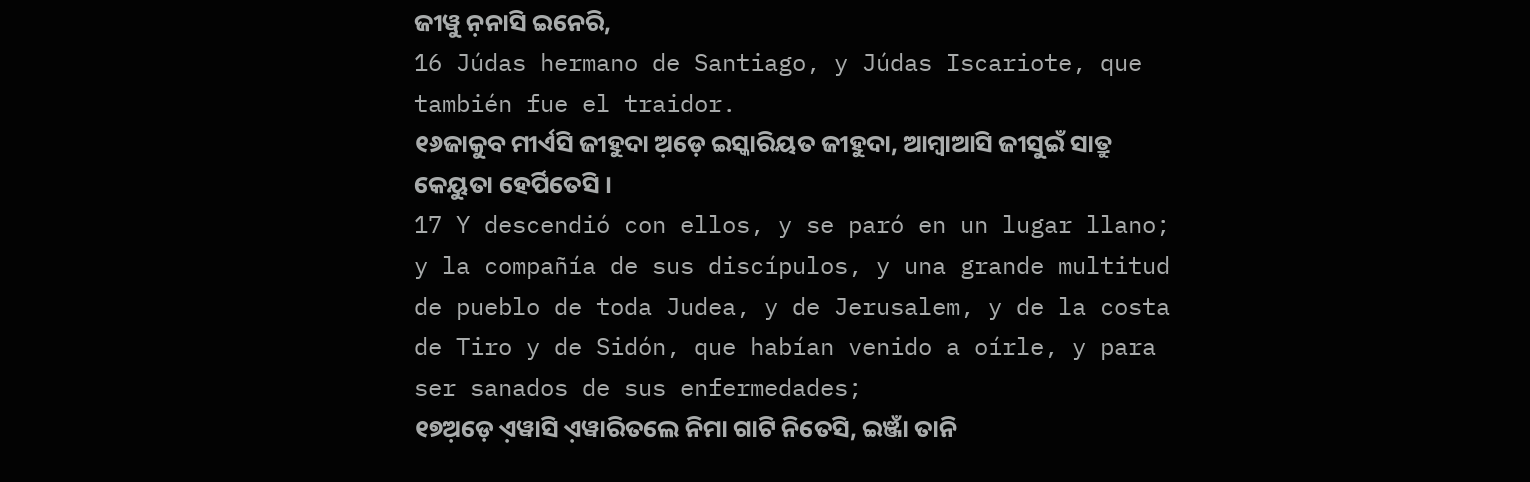ଜୀୱୁ ନ଼ନାସି ଇନେରି,
16 Júdas hermano de Santiago, y Júdas Iscariote, que también fue el traidor.
୧୬ଜାକୁବ ମୀର୍ଏସି ଜୀହୁଦା ଅ଼ଡ଼େ ଇସ୍କାରିୟତ ଜୀହୁଦା, ଆମ୍ବାଆସି ଜୀସୁଇଁ ସାତ୍ରୁ କେୟୁତା ହେର୍ପିତେସି ।
17 Y descendió con ellos, y se paró en un lugar llano; y la compañía de sus discípulos, y una grande multitud de pueblo de toda Judea, y de Jerusalem, y de la costa de Tiro y de Sidón, que habían venido a oírle, y para ser sanados de sus enfermedades;
୧୭ଅ଼ଡ଼େ ଏ଼ୱାସି ଏ଼ୱାରିତଲେ ନିମା ଗାଟି ନିତେସି, ଇଞ୍ଜାଁ ତାନି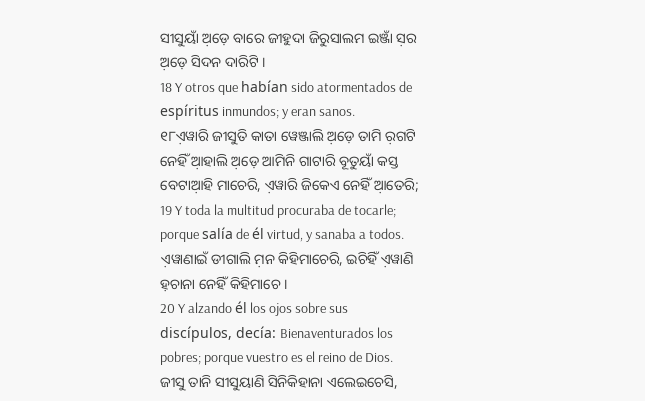ସୀସୁୟାଁ ଅ଼ଡ଼େ ବାରେ ଜୀହୁଦା ଜିରୁସାଲମ ଇଞ୍ଜାଁ ସ଼ର ଅ଼ଡ଼େ ସିଦନ ଦାରିଟି ।
18 Y otros que habían sido atormentados de espíritus inmundos; y eran sanos.
୧୮ଏ଼ୱାରି ଜୀସୁତି କାତା ୱେଞ୍ଜାଲି ଅ଼ଡ଼େ ତାମି ର଼ଗଟି ନେହିଁ ଆ଼ହାଲି ଅ଼ଡ଼େ ଆମିନି ଗାଟାରି ବୂତୁୟାଁ କସ୍ତ ବେଟାଆ଼ହି ମାଚେରି, ଏ଼ୱାରି ଜିକେଏ ନେହିଁ ଆ଼ତେରି;
19 Y toda la multitud procuraba de tocarle; porque salía de él virtud, y sanaba a todos.
ଏ଼ୱାଣାଇଁ ଡୀଗାଲି ମ଼ନ କିହିମାଚେରି, ଇଚିହିଁ ଏ଼ୱାଣି ହ଼ଚାନା ନେହିଁ କିହିମାଚେ ।
20 Y alzando él los ojos sobre sus discípulos, decía: Bienaventurados los pobres; porque vuestro es el reino de Dios.
ଜୀସୁ ତାନି ସୀସୁୟାଣି ସିନିକିହାନା ଏଲେଇଚେସି,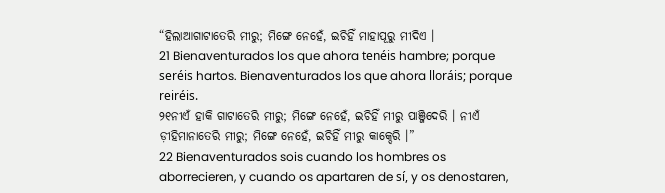“ହିଲାଆଗାଟାତେରି ମୀରୁ; ମିଙ୍ଗେ ନେହେଁ, ଇଚିହିଁ ମାହାପୂରୁ ମୀଦିଏ ।
21 Bienaventurados los que ahora tenéis hambre; porque seréis hartos. Bienaventurados los que ahora lloráis; porque reiréis.
୨୧ନୀଏଁ ହାକି ଗାଟାତେରି ମୀରୁ; ମିଙ୍ଗେ ନେହେଁ, ଇଚିହିଁ ମୀରୁ ପାଞ୍ଜିଦେରି । ନୀଏଁ ଡ଼ୀହିମାନାତେରି ମୀରୁ; ମିଙ୍ଗେ ନେହେଁ, ଇଚିହିଁ ମୀରୁ କାକ୍ଦେରି ।”
22 Bienaventurados sois cuando los hombres os aborrecieren, y cuando os apartaren de sí, y os denostaren,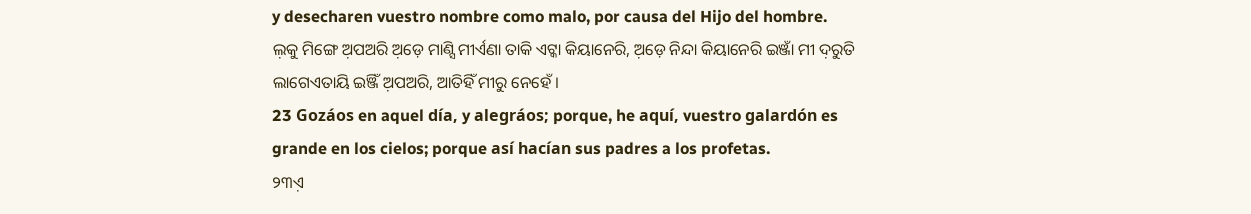y desecharen vuestro nombre como malo, por causa del Hijo del hombre.
ଲ଼କୁ ମିଙ୍ଗେ ଅ଼ପଅରି ଅ଼ଡ଼େ ମାଣ୍ସି ମୀର୍ଏଣା ତାକି ଏଟ୍କା କିୟାନେରି, ଅ଼ଡ଼େ ନିନ୍ଦା କିୟାନେରି ଇଞ୍ଜାଁ ମୀ ଦ଼ରୁତି ଲାଗେଏତାୟି ଇଞ୍ଜିଁ ଅ଼ପଅରି, ଆତିହିଁ ମୀରୁ ନେହେଁ ।
23 Gozáos en aquel día, y alegráos; porque, he aquí, vuestro galardón es grande en los cielos; porque así hacían sus padres a los profetas.
୨୩ଏ଼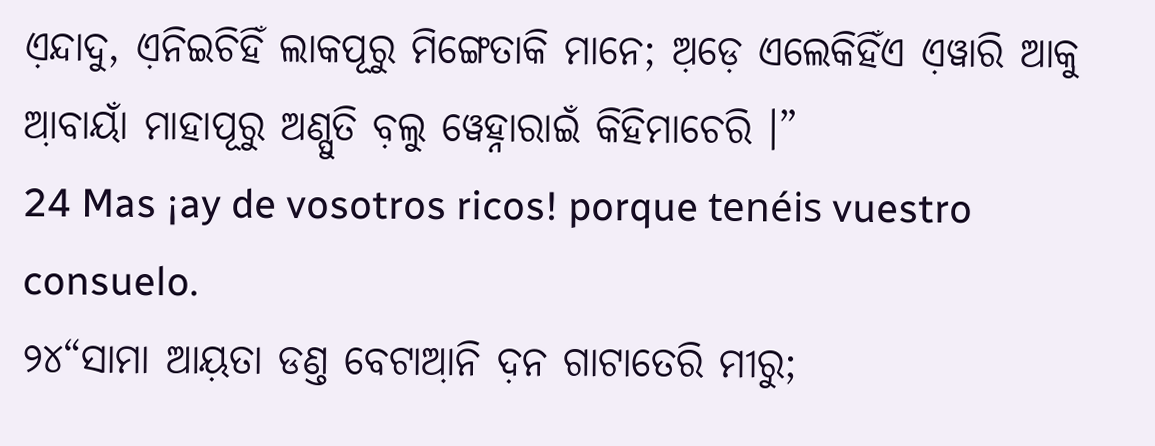ଏ଼ନ୍ଦାଦୁ, ଏ଼ନିଇଚିହିଁ ଲାକପୂରୁ ମିଙ୍ଗେତାକି ମାନେ; ଅ଼ଡ଼େ ଏଲେକିହିଁଏ ଏ଼ୱାରି ଆକୁ ଆ଼ବାୟାଁ ମାହାପୂରୁ ଅଣ୍ପୁତି ବ଼ଲୁ ୱେହ୍ନାରାଇଁ କିହିମାଚେରି ।”
24 Mas ¡ay de vosotros ricos! porque tenéis vuestro consuelo.
୨୪“ସାମା ଆୟ଼ତା ଡଣ୍ତ ବେଟାଆ଼ନି ଦ଼ନ ଗାଟାତେରି ମୀରୁ;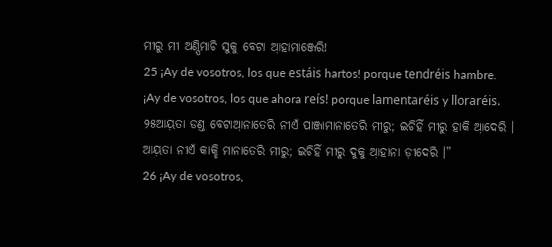ମୀରୁ ମୀ ଅଣ୍ପିମାଚି ସୁକୁ ବେଟା ଆ଼ହାମାଞ୍ଜେରି!
25 ¡Ay de vosotros, los que estáis hartos! porque tendréis hambre. ¡Ay de vosotros, los que ahora reís! porque lamentaréis y lloraréis.
୨୫ଆୟ଼ତା ଡଣ୍ତ ବେଟାଆ଼ନାତେରି ନୀଏଁ ପାଞ୍ଜାମାନାତେରି ମୀରୁ; ଇଚିହିଁ ମୀରୁ ହାକି ଆ଼ଦେରି । ଆୟ଼ତା ନୀଏଁ କାକ୍ହି ମାନାତେରି ମୀରୁ; ଇଚିହିଁ ମୀରୁ ଦୁକୁ ଆ଼ହାନା ଡ଼ୀଦେରି ।”
26 ¡Ay de vosotros,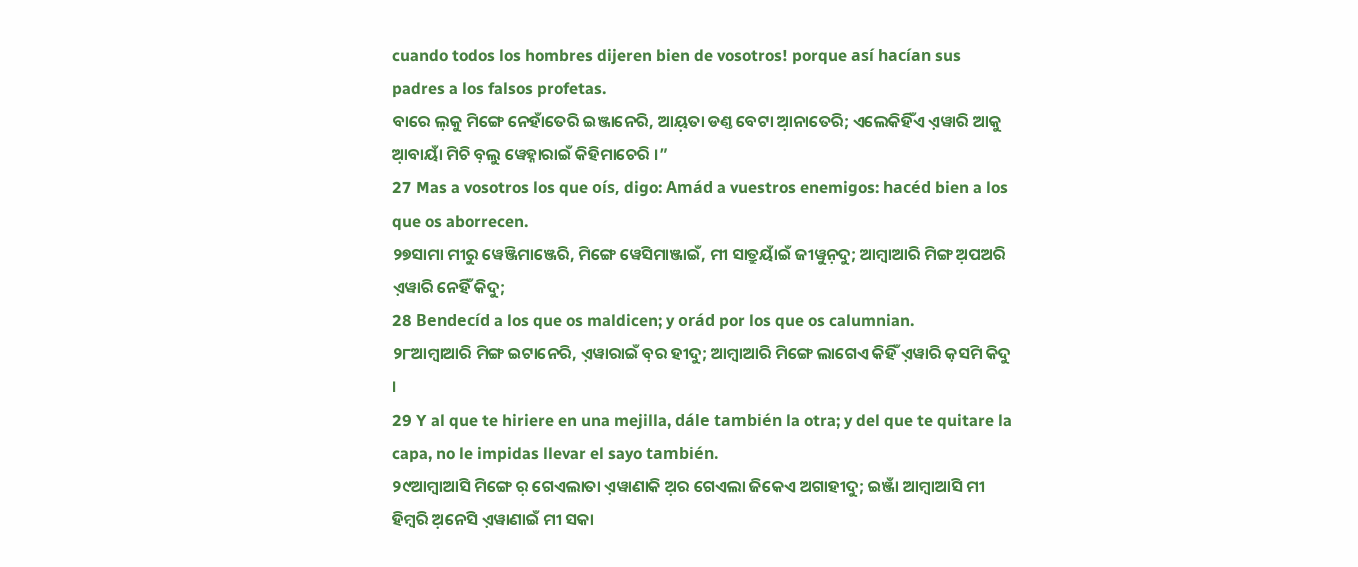cuando todos los hombres dijeren bien de vosotros! porque así hacían sus padres a los falsos profetas.
ବାରେ ଲ଼କୁ ମିଙ୍ଗେ ନେହାଁତେରି ଇଞ୍ଜାନେରି, ଆୟ଼ତା ଡଣ୍ତ ବେଟା ଆ଼ନାତେରି; ଏଲେକିହିଁଏ ଏ଼ୱାରି ଆକୁ ଆ଼ବାୟାଁ ମିଚି ବ଼ଲୁ ୱେହ୍ନାରାଇଁ କିହିମାଚେରି ।”
27 Mas a vosotros los que oís, digo: Amád a vuestros enemigos: hacéd bien a los que os aborrecen.
୨୭ସାମା ମୀରୁ ୱେଞ୍ଜିମାଞ୍ଜେରି, ମିଙ୍ଗେ ୱେସିମାଞ୍ଜାଇଁ, ମୀ ସାତ୍ରୁୟାଁଇଁ ଜୀୱୁନ଼ଦୁ; ଆମ୍ବାଆରି ମିଙ୍ଗ ଅ଼ପଅରି ଏ଼ୱାରି ନେହିଁ କିଦୁ;
28 Bendecíd a los que os maldicen; y orád por los que os calumnian.
୨୮ଆମ୍ବାଆରି ମିଙ୍ଗ ଇଟାନେରି, ଏ଼ୱାରାଇଁ ବ଼ର ହୀଦୁ; ଆମ୍ବାଆରି ମିଙ୍ଗେ ଲାଗେଏ କିହିଁ ଏ଼ୱାରି କ଼ସମି କିଦୁ ।
29 Y al que te hiriere en una mejilla, dále también la otra; y del que te quitare la capa, no le impidas llevar el sayo también.
୨୯ଆମ୍ବାଆସି ମିଙ୍ଗେ ର଼ ଗେଏଲାତା ଏ଼ୱାଣାକି ଅ଼ର ଗେଏଲା ଜିକେଏ ଅଗାହୀଦୁ; ଇଞ୍ଜାଁ ଆମ୍ବାଆସି ମୀ ହିମ୍ବରି ଅ଼ନେସି ଏ଼ୱାଣାଇଁ ମୀ ସକା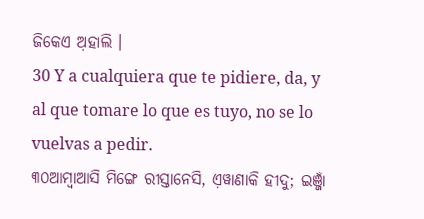ଜିକେଏ ଅ଼ହାଲି ।
30 Y a cualquiera que te pidiere, da, y al que tomare lo que es tuyo, no se lo vuelvas a pedir.
୩୦ଆମ୍ବାଆସି ମିଙ୍ଗେ ରୀସ୍ତାନେସି, ଏ଼ୱାଣାକି ହୀଦୁ; ଇଞ୍ଜାଁ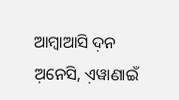ଆମ୍ବାଆସି ଦ଼ନ ଅ଼ନେସି, ଏ଼ୱାଣାଇଁ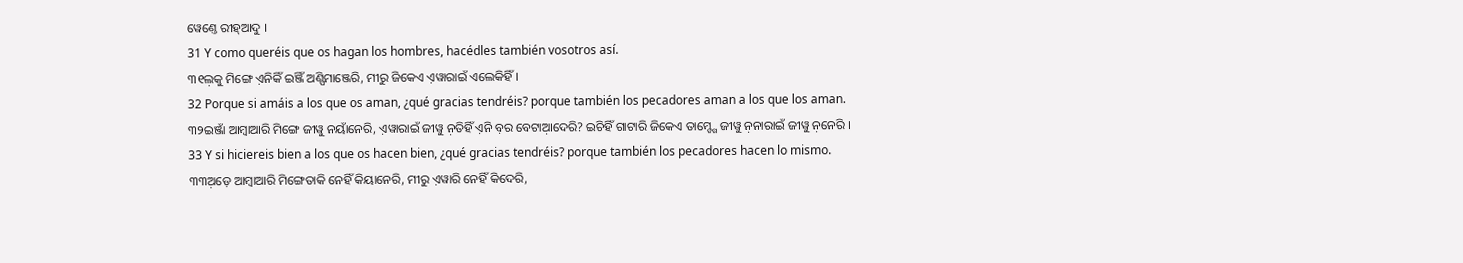ୱେଣ୍ତେ ରୀହ୍ଆଦୁ ।
31 Y como queréis que os hagan los hombres, hacédles también vosotros así.
୩୧ଲ଼କୁ ମିଙ୍ଗେ ଏ଼ନିକିଁ ଇଞ୍ଜିଁ ଅଣ୍ପିମାଞ୍ଜେରି, ମୀରୁ ଜିକେଏ ଏ଼ୱାରାଇଁ ଏଲେକିହିଁ ।
32 Porque si amáis a los que os aman, ¿qué gracias tendréis? porque también los pecadores aman a los que los aman.
୩୨ଇଞ୍ଜାଁ ଆମ୍ବାଆରି ମିଙ୍ଗେ ଜୀୱୁ ନୟାଁନେରି, ଏ଼ୱାରାଇଁ ଜୀୱୁ ନ଼ତିହିଁ ଏ଼ନି ବ଼ର ବେଟାଆ଼ଦେରି? ଇଚିହିଁ ଗାଟାରି ଜିକେଏ ତାମ୍ଙ୍ଗେ ଜୀୱୁ ନ଼ନାରାଇଁ ଜୀୱୁ ନ଼ନେରି ।
33 Y si hiciereis bien a los que os hacen bien, ¿qué gracias tendréis? porque también los pecadores hacen lo mismo.
୩୩ଅ଼ଡ଼େ ଆମ୍ବାଆରି ମିଙ୍ଗେତାକି ନେହିଁ କିୟାନେରି, ମୀରୁ ଏ଼ୱାରି ନେହିଁ କିଦେରି,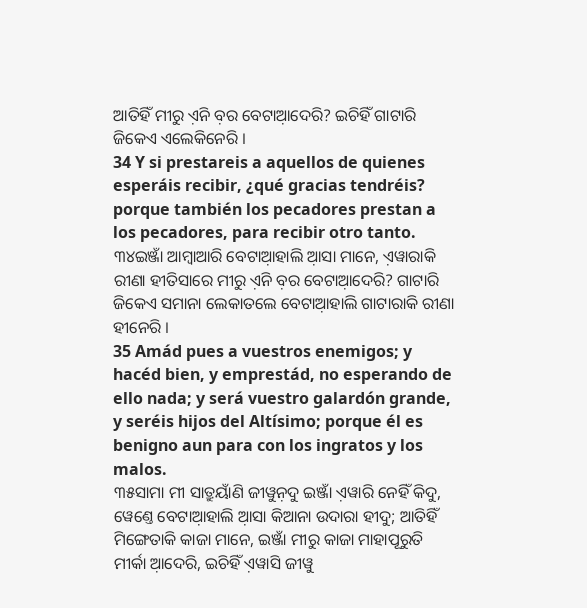ଆତିହିଁ ମୀରୁ ଏ଼ନି ବ଼ର ବେଟାଆ଼ଦେରି? ଇଚିହିଁ ଗାଟାରି ଜିକେଏ ଏଲେକିନେରି ।
34 Y si prestareis a aquellos de quienes esperáis recibir, ¿qué gracias tendréis? porque también los pecadores prestan a los pecadores, para recibir otro tanto.
୩୪ଇଞ୍ଜାଁ ଆମ୍ବାଆରି ବେଟାଆ଼ହାଲି ଆ଼ସା ମାନେ, ଏ଼ୱାରାକି ରୀଣା ହୀତିସାରେ ମୀରୁ ଏ଼ନି ବ଼ର ବେଟାଆ଼ଦେରି? ଗାଟାରି ଜିକେଏ ସମାନା ଲେକାତଲେ ବେଟାଆ଼ହାଲି ଗାଟାରାକି ରୀଣା ହୀନେରି ।
35 Amád pues a vuestros enemigos; y hacéd bien, y emprestád, no esperando de ello nada; y será vuestro galardón grande, y seréis hijos del Altísimo; porque él es benigno aun para con los ingratos y los malos.
୩୫ସାମା ମୀ ସାତ୍ରୁୟାଁଣି ଜୀୱୁନ଼ଦୁ ଇଞ୍ଜାଁ ଏ଼ୱାରି ନେହିଁ କିଦୁ, ୱେଣ୍ତେ ବେଟାଆ଼ହାଲି ଆ଼ସା କିଆନା ଉଦାରା ହୀଦୁ; ଆତିହିଁ ମିଙ୍ଗେତାକି କାଜା ମାନେ, ଇଞ୍ଜାଁ ମୀରୁ କାଜା ମାହାପୂରୁତି ମୀର୍କା ଆ଼ଦେରି, ଇଚିହିଁ ଏ଼ୱାସି ଜୀୱୁ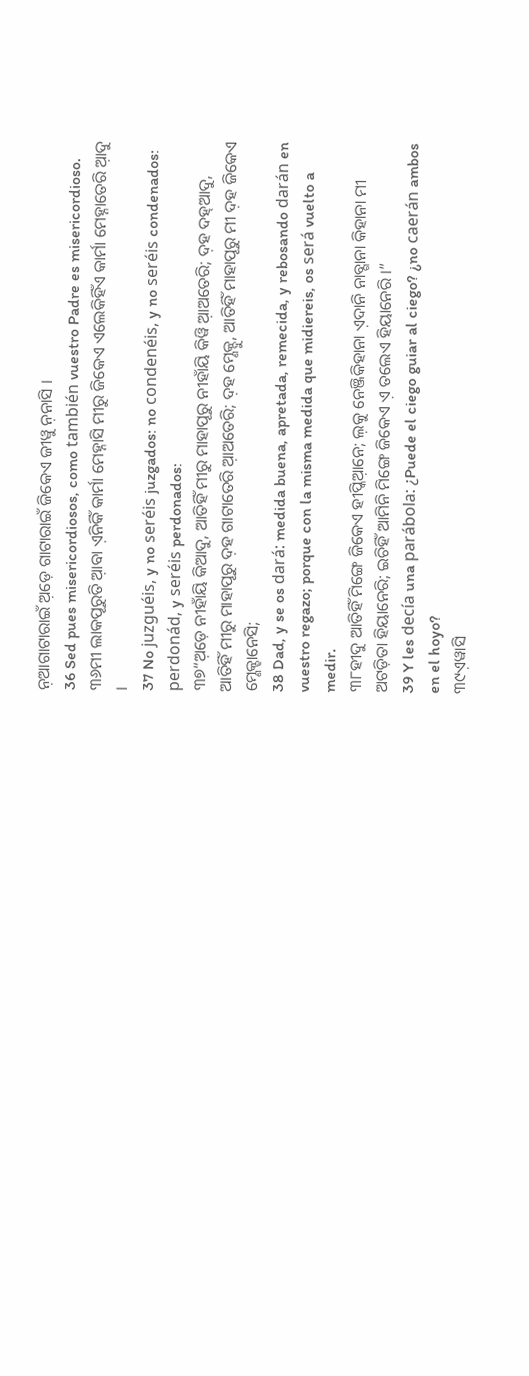ନ଼ଆଗାଟାରାଇଁ ଅ଼ଡ଼େ ଗାଟାରାଇଁ ଜିକେଏ ଜୀୱୁ ନ଼ନାସି ।
36 Sed pues misericordiosos, como también vuestro Padre es misericordioso.
୩୬ମୀ ଲାକପୂରୁତି ଆ଼ବା ଏ଼ନିକିଁ କାର୍ମା ମେହ୍ନାସି ମୀରୁ ଜିକେଏ ଏଲେକିହିଁଏ କାର୍ମା ମେହ୍ନାତେରି ଆ଼ଦୁ ।
37 No juzguéis, y no seréis juzgados: no condenéis, y no seréis condenados: perdonád, y seréis perdonados:
୩୭“ଅ଼ଡ଼େ ନୀହାଁୟି କିଆଦୁ, ଆତିହିଁ ମୀରୁ ମାହାପୂରୁ ନୀହାଁୟି କିୱି ଆ଼ଅତେରି; ଦ଼ହ ଦହ୍ଆଦୁ, ଆତିହିଁ ମୀରୁ ମାହାପୂରୁ ଦ଼ହ ଗାଟାତେରି ଆ଼ଅତେରି; ଦ଼ହ ମ୍ଣେକ୍ଦୁ, ଆତିହିଁ ମାହାପୂରୁ ମୀ ଦ଼ହ ଜିକେଏ ମ୍ଣେକ୍ହାନେସି;
38 Dad, y se os dará: medida buena, apretada, remecida, y rebosando darán en vuestro regazo; porque con la misma medida que midiereis, os será vuelto a medir.
୩୮ହୀଦୁ ଆତିହିଁ ମିଙ୍ଗେ ଜିକେଏ ହୀପ୍କିଆ଼ନେ; ଲ଼କୁ ନେଞ୍ଜିକିହାନା ଏ଼ଦାନି ନାବ୍ଗାନା କିହାନା ମୀ ଅଟଡ଼ିତା ହିୟାନେରି; ଇଚିହିଁ ଆମିନି ମିଙ୍ଗେ ଜିକେଏ ଏ଼ ତଲେଏ ହିୟାନେରି ।”
39 Y les decía una parábola: ¿Puede el ciego guiar al ciego? ¿no caerán ambos en el hoyo?
୩୯ଏ଼ୱାସି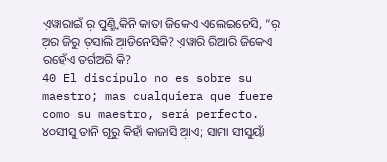ଏ଼ୱାରାଇଁ ର଼ ପୁଣ୍ମ୍ବିକିନି କାତା ଜିକେଏ ଏଲେଇଚେସି, “ର଼ ଅ଼ର ଜିରୁ ତ଼ସାଲି ଆ଼ଡିନେସିକି? ଏ଼ୱାରି ରିଆରି ଜିକେଏ ରହେଁଏ ତର୍ଗଅରି କି?
40 El discípulo no es sobre su maestro; mas cualquiera que fuere como su maestro, será perfecto.
୪୦ସୀସୁ ତାନି ଗୂରୁ କିହାଁ କାଜାସି ଆ଼ଏ; ସାମା ସୀସୁୟାଁ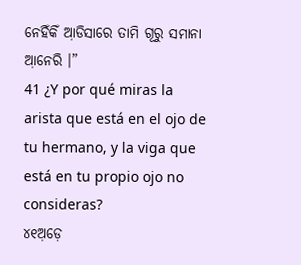ନେହିଁକିଁ ଆ଼ଡିସାରେ ତାମି ଗୂରୁ ସମାନା ଆ଼ନେରି ।”
41 ¿Y por qué miras la arista que está en el ojo de tu hermano, y la viga que está en tu propio ojo no consideras?
୪୧ଅ଼ଡ଼େ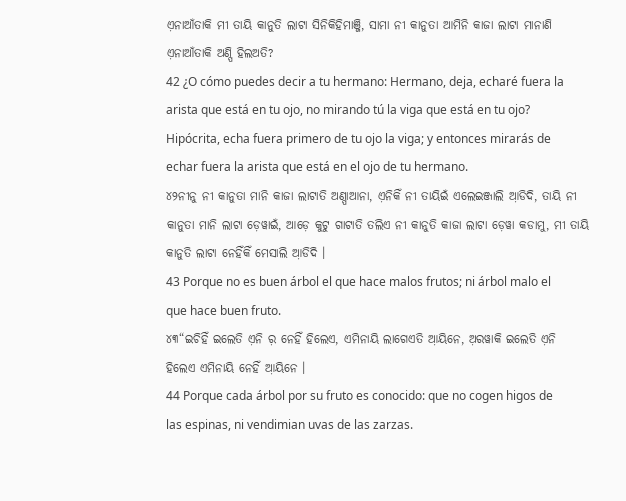ଏ଼ନାଆଁତାକି ମୀ ତାୟି କାନୁତି ଲାଟା ସିନିକିହିମାଞ୍ଜି, ସାମା ନୀ କାନୁତା ଆମିନି କାଜା ଲାଟା ମାନାଣି ଏ଼ନାଆଁତାକି ଅଣ୍ପି ହିଲଅତି?
42 ¿O cómo puedes decir a tu hermano: Hermano, deja, echaré fuera la arista que está en tu ojo, no mirando tú la viga que está en tu ojo? Hipócrita, echa fuera primero de tu ojo la viga; y entonces mirarás de echar fuera la arista que está en el ojo de tu hermano.
୪୨ନୀନୁ ନୀ କାନୁତା ମାନି କାଜା ଲାଟାତି ଅଣ୍ପାଆନା, ଏ଼ନିକିଁ ନୀ ତାୟିଇଁ ଏଲେଇଞ୍ଜାଲି ଆ଼ଡିଦି, ତାୟି ନୀ କାନୁତା ମାନି ଲାଟା ଡ଼େୱାଇଁ, ଆଡ଼େ କୁଟୁ ଗାଟାତି ତଲିଏ ନୀ କାନୁତି କାଜା ଲାଟା ଡ଼େୱା କଡାମୁ, ମୀ ତାୟି କାନୁତି ଲାଟା ନେହିଁକିଁ ମେସାଲି ଆ଼ଡିଦି ।
43 Porque no es buen árbol el que hace malos frutos; ni árbol malo el que hace buen fruto.
୪୩“ଇଚିହିଁ ଇଲେତି ଏ଼ନି ର଼ ନେହିଁ ହିଲେଏ, ଏମିନାୟି ଲାଗେଏତି ଆ଼ୟିନେ, ଅ଼ରୱାକି ଇଲେତି ଏ଼ନି ହିଲେଏ ଏମିନାୟି ନେହିଁ ଆ଼ୟିନେ ।
44 Porque cada árbol por su fruto es conocido: que no cogen higos de las espinas, ni vendimian uvas de las zarzas.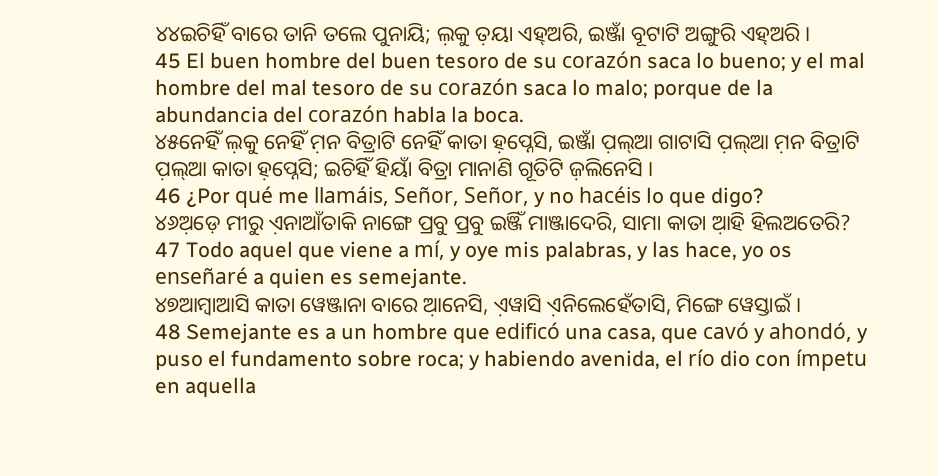୪୪ଇଚିହିଁ ବାରେ ତାନି ତଲେ ପୁନାୟି; ଲ଼କୁ ତ଼ୟା ଏହ୍ଅରି, ଇଞ୍ଜାଁ ବୂଟାଟି ଅଙ୍ଗୁରି ଏହ୍ଅରି ।
45 El buen hombre del buen tesoro de su corazón saca lo bueno; y el mal hombre del mal tesoro de su corazón saca lo malo; porque de la abundancia del corazón habla la boca.
୪୫ନେହିଁ ଲ଼କୁ ନେହିଁ ମ଼ନ ବିତ୍ରାଟି ନେହିଁ କାତା ହ଼ପ୍ନେସି, ଇଞ୍ଜାଁ ପ଼ଲ୍ଆ ଗାଟାସି ପ଼ଲ୍ଆ ମ଼ନ ବିତ୍ରାଟି ପ଼ଲ୍ଆ କାତା ହ଼ପ୍ନେସି; ଇଚିହିଁ ହିୟାଁ ବିତ୍ରା ମାନାଣି ଗୂତିଟି ଜ଼ଲିନେସି ।
46 ¿Por qué me llamáis, Señor, Señor, y no hacéis lo que digo?
୪୬ଅ଼ଡ଼େ ମୀରୁ ଏ଼ନାଆଁତାକି ନାଙ୍ଗେ ପ୍ରବୁ ପ୍ରବୁ ଇଞ୍ଜିଁ ମାଞ୍ଜାଦେରି, ସାମା କାତା ଆ଼ହି ହିଲଅତେରି?
47 Todo aquel que viene a mí, y oye mis palabras, y las hace, yo os enseñaré a quien es semejante.
୪୭ଆମ୍ବାଆସି କାତା ୱେଞ୍ଜାନା ବାରେ ଆ଼ନେସି, ଏ଼ୱାସି ଏ଼ନିଲେହେଁତାସି, ମିଙ୍ଗେ ୱେସ୍ତାଇଁ ।
48 Semejante es a un hombre que edificó una casa, que cavó y ahondó, y puso el fundamento sobre roca; y habiendo avenida, el río dio con ímpetu en aquella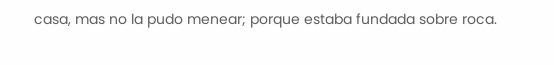casa, mas no la pudo menear; porque estaba fundada sobre roca.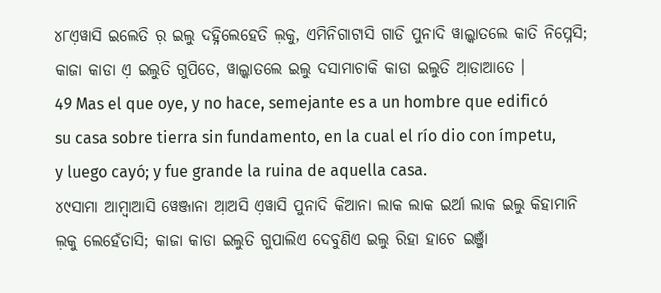୪୮ଏ଼ୱାସି ଇଲେତି ର଼ ଇଲୁ ଦହ୍ନିଲେହେତି ଲ଼କୁ, ଏମିନିଗାଟାସି ଗାଡି ପୁନାଦି ୱାଲ୍କାତଲେ କାତି ନିପ୍ନେସି; କାଜା କାଡା ଏ଼ ଇଲୁତି ଗୁପିତେ, ୱାଲ୍କାତଲେ ଇଲୁ ଦସାମାଚାକି କାଡା ଇଲୁତି ଆ଼ଡାଆତେ ।
49 Mas el que oye, y no hace, semejante es a un hombre que edificó su casa sobre tierra sin fundamento, en la cual el río dio con ímpetu, y luego cayó; y fue grande la ruina de aquella casa.
୪୯ସାମା ଆମ୍ବାଆସି ୱେଞ୍ଜାନା ଆ଼ଅସି ଏ଼ୱାସି ପୁନାଦି କିଆନା ଲାକ ଲାକ ଇର୍ଆ ଲାକ ଇଲୁ କିହାମାନି ଲ଼କୁ ଲେହେଁତାସି; କାଜା କାଡା ଇଲୁତି ଗୁପାଲିଏ ଦେବୁଣିଏ ଇଲୁ ରିହା ହାଚେ ଇଞ୍ଜାଁ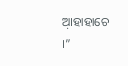ଆ଼ହାହାଚେ ।”